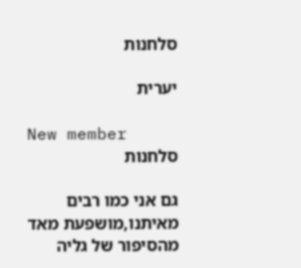סלחנות

יערית

New member
סלחנות

גם אני כמו רבים מאיתנו,מושפעת מאד מהסיפור של גליה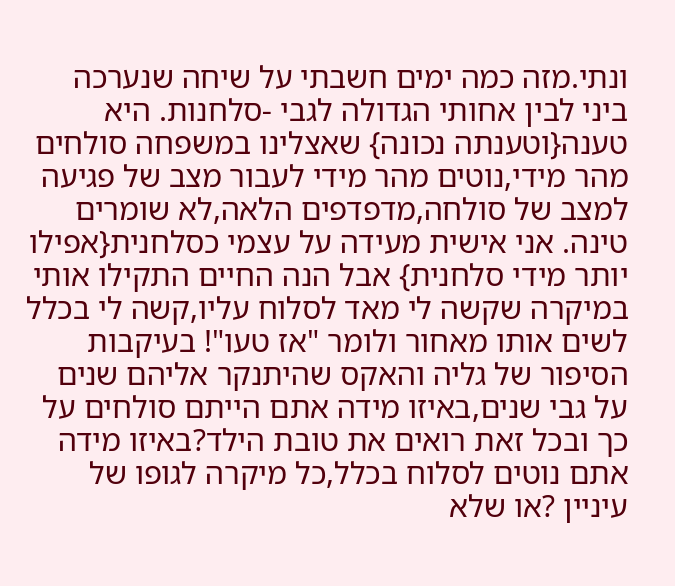ונתי.מזה כמה ימים חשבתי על שיחה שנערכה ביני לבין אחותי הגדולה לגבי -סלחנות. היא טענה{וטענתה נכונה} שאצלינו במשפחה סולחים מהר מידי,נוטים מהר מידי לעבור מצב של פגיעה למצב של סולחה,מדפדפים הלאה,לא שומרים טינה. אני אישית מעידה על עצמי כסלחנית{אפילו יותר מידי סלחנית} אבל הנה החיים התקילו אותי במיקרה שקשה לי מאד לסלוח עליו,קשה לי בכלל לשים אותו מאחור ולומר "אז טעו"! בעיקבות הסיפור של גליה והאקס שהיתנקר אליהם שנים על גבי שנים,באיזו מידה אתם הייתם סולחים על כך ובכל זאת רואים את טובת הילד?באיזו מידה אתם נוטים לסלוח בכלל,כל מיקרה לגופו של עיניין ?או שלא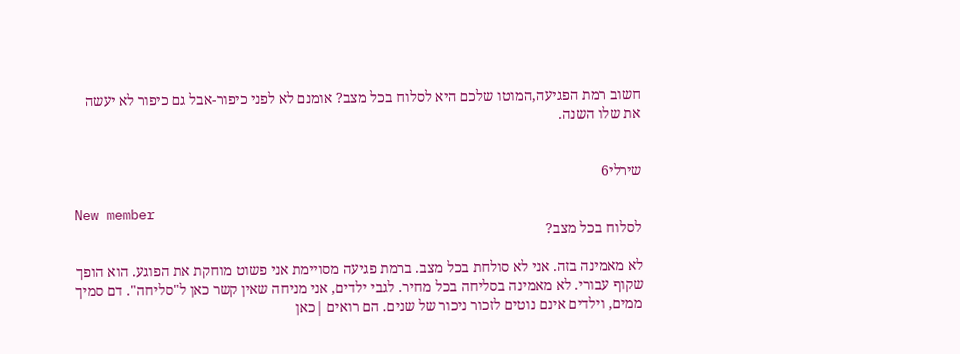חשוב רמת הפגיעה,המוטו שלכם היא לסלוח בכל מצב? אומנם לא לפני כיפור-אבל גם כיפור לא יעשה את שלו השנה.


שירלי6

New member
לסלוח בכל מצב?

לא מאמינה בזה. אני לא סולחת בכל מצב. ברמת פגיעה מסויימת אני פשוט מוחקת את הפוגע. הוא הופך שקוף עבורי. לא מאמינה בסליחה בכל מחיר. לגבי ילדים, אני מניחה שאין קשר כאן ל"סליחה". דם סמיך ממים, וילדים אינם נוטים לזכור ניכור של שנים. הם רואים |כאן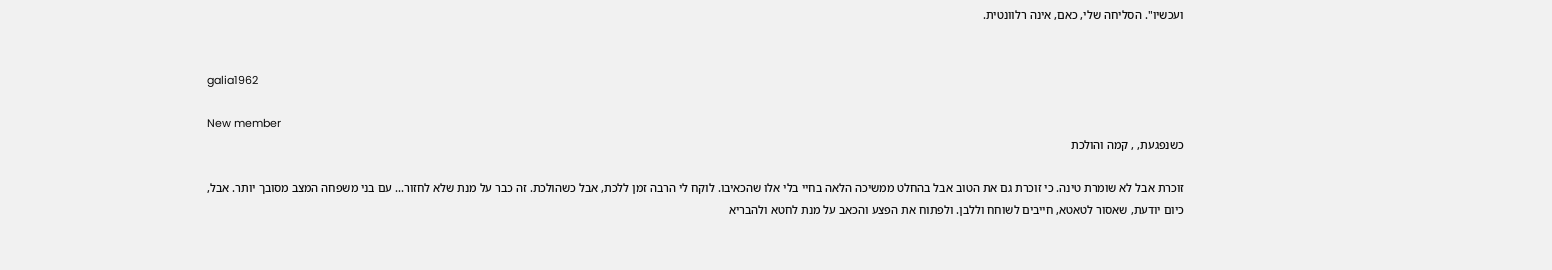ועכשיו". הסליחה שלי, כאם, אינה רלוונטית.


galia1962

New member
כשנפגעת, , קמה והולכת

זוכרת אבל לא שומרת טינה. כי זוכרת גם את הטוב אבל בהחלט ממשיכה הלאה בחיי בלי אלו שהכאיבו. לוקח לי הרבה זמן ללכת, אבל כשהולכת. זה כבר על מנת שלא לחזור... עם בני משפחה המצב מסובך יותר. אבל, כיום יודעת, שאסור לטאטא, חייבים לשוחח וללבן. ולפתוח את הפצע והכאב על מנת לחטא ולהבריא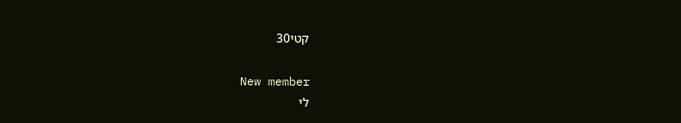קטי30

New member
לי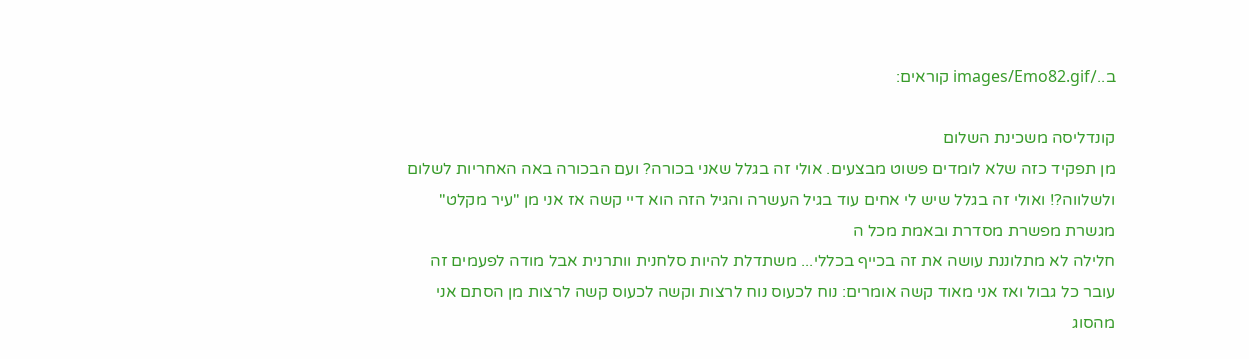ב../images/Emo82.gif קוראים:

קונדליסה משכינת השלום
מן תפקיד כזה שלא לומדים פשוט מבצעים. אולי זה בגלל שאני בכורה? ועם הבכורה באה האחריות לשלום ולשלווה?! ואולי זה בגלל שיש לי אחים עוד בגיל העשרה והגיל הזה הוא דיי קשה אז אני מן "עיר מקלט" מגשרת מפשרת מסדרת ובאמת מכל ה
חלילה לא מתלוננת עושה את זה בכייף בכללי... משתדלת להיות סלחנית וותרנית אבל מודה לפעמים זה עובר כל גבול ואז אני מאוד קשה אומרים: נוח לכעוס נוח לרצות וקשה לכעוס קשה לרצות מן הסתם אני מהסוג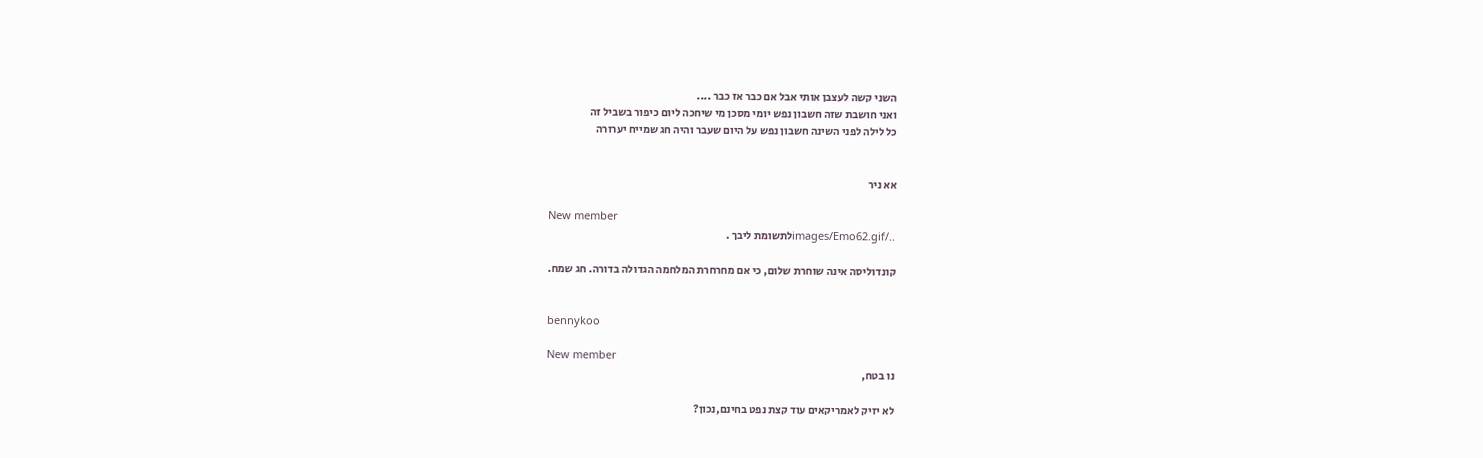השני קשה לעצבן אותי אבל אם כבר אז כבר ....
ואני חושבת שזה חשבון נפש יומי מסכן מי שיחכה ליום כיפור בשביל זה
כל לילה לפני השינה חשבון נפש על היום שעבר והיה חג שמייח יערורה


אא ניר

New member
../images/Emo62.gifלתשומת ליבך .

קונדוליסה אינה שוחרת שלום, כי אם מחרחרת המלחמה הגדולה בדורה. חג שמח.


bennykoo

New member
נו בטח,

לא יזיק לאמריקאים עוד קצת נפט בחינם,נכון?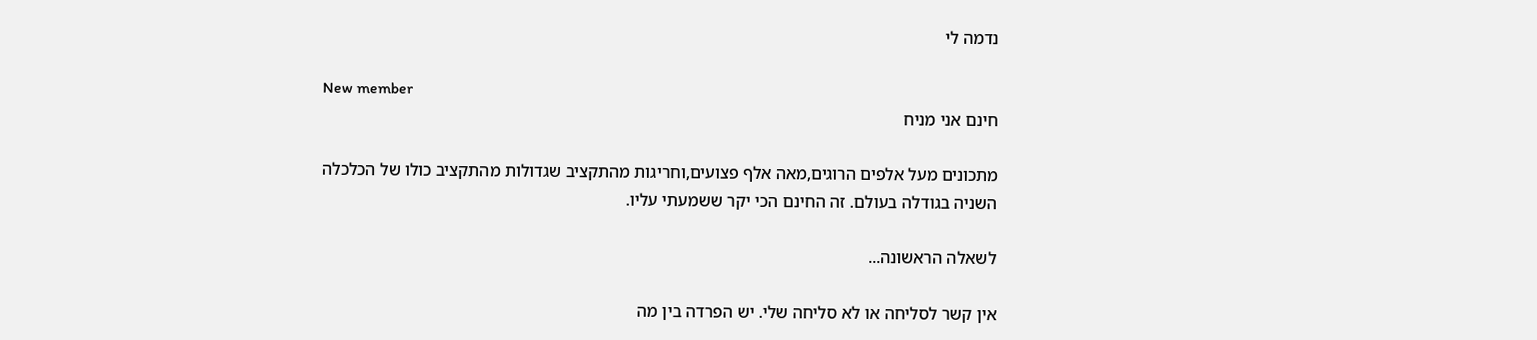נדמה לי

New member
חינם אני מניח

מתכונים מעל אלפים הרוגים,מאה אלף פצועים,וחריגות מהתקציב שגדולות מהתקציב כולו של הכלכלה השניה בגודלה בעולם. זה החינם הכי יקר ששמעתי עליו.

לשאלה הראשונה...

אין קשר לסליחה או לא סליחה שלי. יש הפרדה בין מה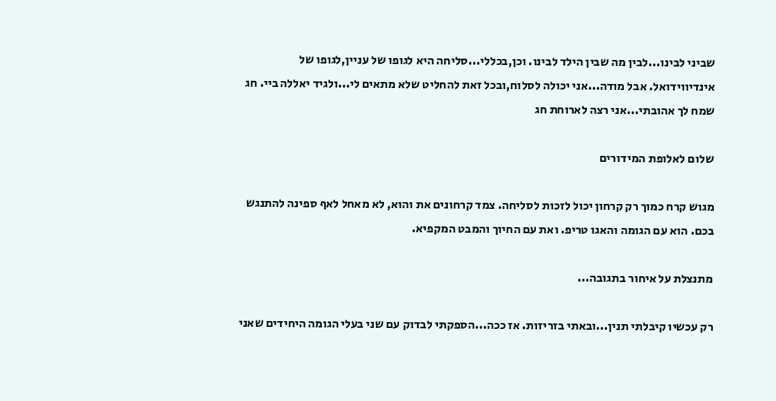שביני לבינו...לבין מה שבין הילד לבינו. וכן,בכללי...סליחה היא לגופו של עניין,לגופו של אינדיווידואל. אבל מודה...אני יכולה לסלוח,ובכל זאת להחליט שלא מתאים לי...ולגיד יאללה ביי. חג שמח לך אהובתי...אני רצה לארוחת חג

שלום לאלופת המידורים

מגוש קרח כמוך רק קרחון יכול לזכות לסליחה. צמד קרחונים את והוא, לא מאחל לאף ספינה להתנגש בכם. הוא עם הגומה והאגו טריפ. ואת עם החיוך והמבט המקפיא.

מתנצלת על איחור בתגובה...

רק עכשיו קיבלתי תנין...ובאתי בזריזות. אז ככה...הספקתי לבדוק עם שני בעלי הגומה היחידים שאני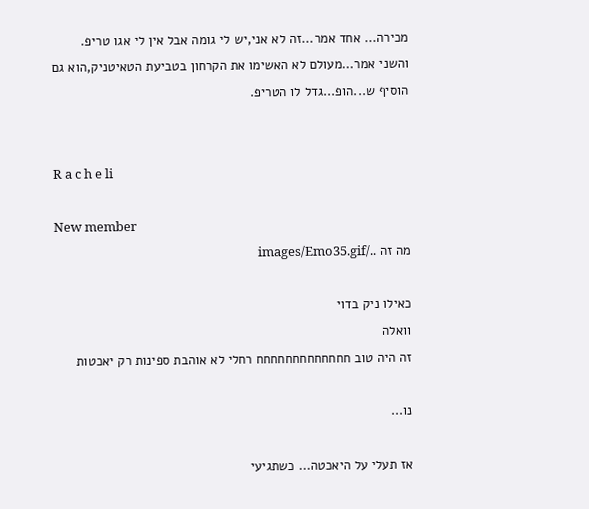מכירה... אחד אמר...זה לא אני,יש לי גומה אבל אין לי אגו טריפ. והשני אמר...מעולם לא האשימו את הקרחון בטביעת הטאיטניק,הוא גם הוסיף ש...הופ...גדל לו הטריפ.


R a c h e li

New member
מה זה ../images/Emo35.gif

כאילו ניק בדוי
וואלה
זה היה טוב חחחחחחחחחחחחח רחלי לא אוהבת ספינות רק יאכטות

נו...

אז תעלי על היאכטה... כשתגיעי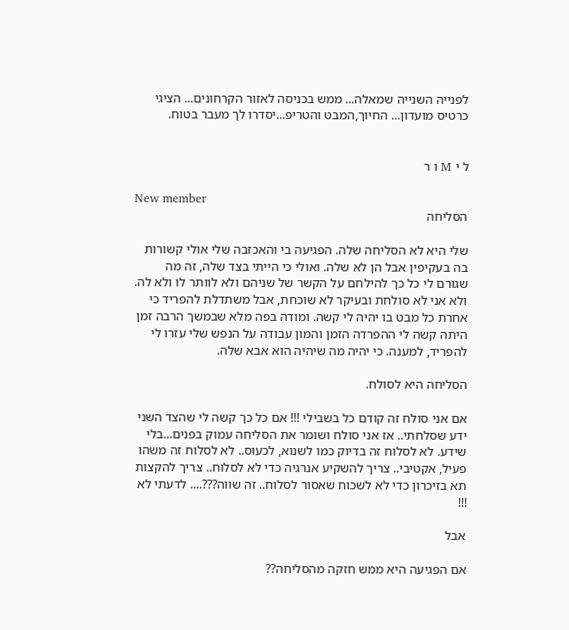לפנייה השנייה שמאלה... ממש בכניסה לאזור הקרחונים... הציגי כרטיס מועדון... החיוך,המבט והטריפ...יסדרו לך מעבר בטוח.


ל י M ו ר

New member
הסליחה

שלי היא לא הסליחה שלה. הפגיעה בי והאכזבה שלי אולי קשורות בה בעקיפין אבל הן לא שלה. ואולי כי הייתי בצד שלה, זה מה שגורם לי כל כך להילחם על הקשר של שניהם ולא לוותר לו ולא לה. ולא אני לא סולחת ובעיקר לא שוכחת, אבל משתדלת להפריד כי אחרת כל מבט בו יהיה לי קשה. ומודה בפה מלא שבמשך הרבה זמן היתה קשה לי ההפרדה הזמן והמון עבודה על הנפש שלי עזרו לי להפריד, למענה. כי יהיה מה שיהיה הוא אבא שלה.

הסליחה היא לסולח.

אם אני סולח זה קודם כל בשבילי !!! אם כל כך קשה לי שהצד השני ידע שסלחתי.. אז אני סולח ושומר את הסליחה עמוק בפנים...בלי שידע. לא לסלוח זה בדיוק כמו לשנוא, לכעוס.. לא לסלוח זה משהו פעיל, אקטיבי.. צריך להשקיע אנרגיה כדי לא לסלוח.. צריך להקצות תא בזיכרון כדי לא לשכוח שאסור לסלוח.. זה שווה???.... לדעתי לא !!!

אבל

אם הפגיעה היא ממש חזקה מהסליחה??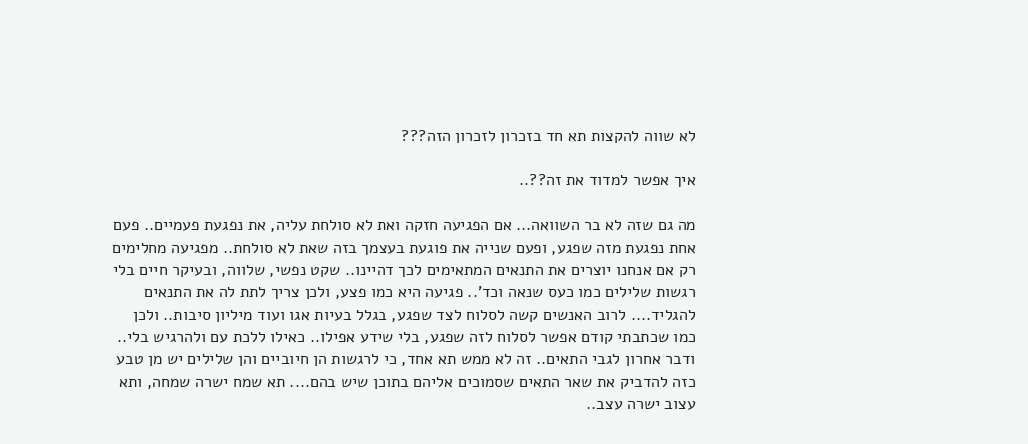לא שווה להקצות תא חד בזכרון לזכרון הזה???

איך אפשר למדוד את זה??..

מה גם שזה לא בר השוואה... אם הפגיעה חזקה ואת לא סולחת עליה, את נפגעת פעמיים.. פעם אחת נפגעת מזה שפגע, ופעם שנייה את פוגעת בעצמך בזה שאת לא סולחת.. מפגיעה מחלימים רק אם אנחנו יוצרים את התנאים המתאימים לכך דהיינו.. שקט נפשי, שלווה, ובעיקר חיים בלי רגשות שלילים כמו כעס שנאה וכד'.. פגיעה היא כמו פצע, ולכן צריך לתת לה את התנאים להגליד.... לרוב האנשים קשה לסלוח לצד שפגע, בגלל בעיות אגו ועוד מיליון סיבות.. ולכן כמו שכתבתי קודם אפשר לסלוח לזה שפגע, בלי שידע אפילו.. כאילו ללכת עם ולהרגיש בלי.. ודבר אחרון לגבי התאים.. זה לא ממש תא אחד, כי לרגשות הן חיוביים והן שלילים יש מן טבע כזה להדביק את שאר התאים שסמוכים אליהם בתוכן שיש בהם.... תא שמח ישרה שמחה, ותא עצוב ישרה עצב..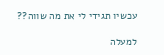עכשיו תגידי לי את מה שווה??

למעלה